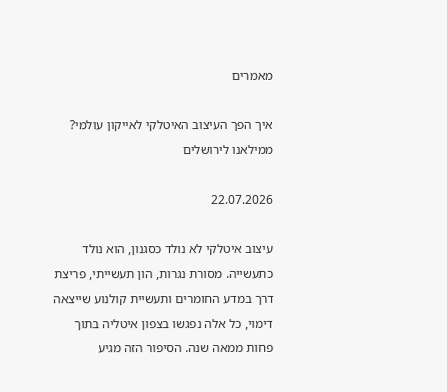מאמרים

איך הפך העיצוב האיטלקי לאייקון עולמי? ממילאנו לירושלים

22.07.2026

עיצוב איטלקי לא נולד כסגנון, הוא נולד כתעשייה. מסורת נגרות, הון תעשייתי, פריצת דרך במדע החומרים ותעשיית קולנוע שייצאה דימוי, כל אלה נפגשו בצפון איטליה בתוך פחות ממאה שנה. הסיפור הזה מגיע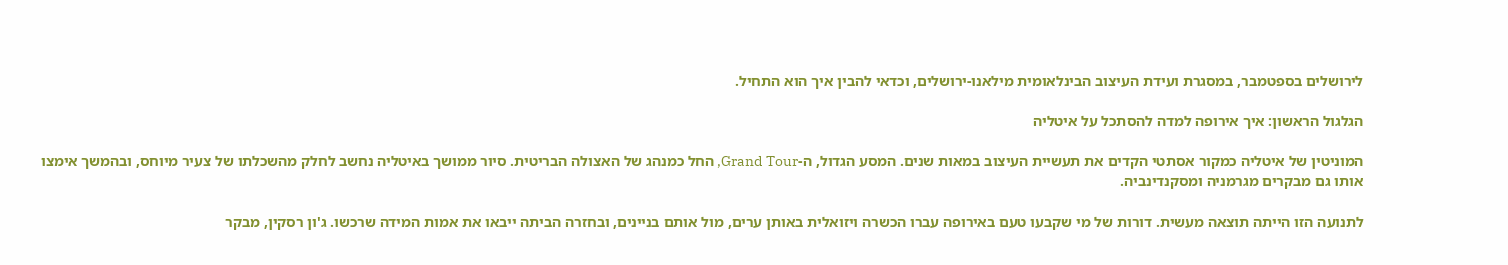לירושלים בספטמבר, במסגרת ועידת העיצוב הבינלאומית מילאנו-ירושלים, וכדאי להבין איך הוא התחיל.

הגלגול הראשון: איך אירופה למדה להסתכל על איטליה

המוניטין של איטליה כמקור אסתטי הקדים את תעשיית העיצוב במאות שנים. המסע הגדול, ה-Grand Tour, החל כמנהג של האצולה הבריטית. סיור ממושך באיטליה נחשב לחלק מהשכלתו של צעיר מיוחס, ובהמשך אימצו אותו גם מבקרים מגרמניה ומסקנדינביה.

לתנועה הזו הייתה תוצאה מעשית. דורות של מי שקבעו טעם באירופה עברו הכשרה ויזואלית באותן ערים, מול אותם בניינים, ובחזרה הביתה ייבאו את אמות המידה שרכשו. ג'ון רסקין, מבקר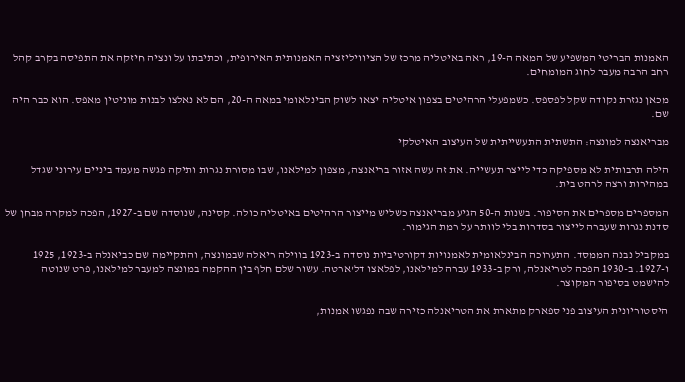האמנות הבריטי המשפיע של המאה ה-19, ראה באיטליה מרכז של הציוויליזציה האמנותית האירופית, וכתיבתו על ונציה חיזקה את התפיסה בקרב קהל רחב הרבה מעבר לחוג המומחים.

מכאן נגזרת נקודה שקל לפספס. כשמפעלי הרהיטים בצפון איטליה יצאו לשוק הבינלאומי במאה ה-20, הם לא נאלצו לבנות מוניטין מאפס. הוא כבר היה שם.

מבריאנצה למונצה: התשתית התעשייתית של העיצוב האיטלקי

הילה תרבותית לא מספיקה כדי לייצר תעשייה. את זה עשה אזור בריאנצה, מצפון למילאנו, שבו מסורת נגרות ותיקה פגשה מעמד ביניים עירוני שגדל במהירות ורצה לרהט בית.

המספרים מספרים את הסיפור. בשנות ה-50 הגיע מבריאנצה כשליש מייצור הרהיטים באיטליה כולה. קסינה, שנוסדה שם ב-1927, הפכה למקרה מבחן של סדנת נגרות שעברה לייצור בסדרות בלי לוותר על רמת הגימור.

במקביל נבנה הממסד. התערוכה הבינלאומית לאמנויות דקורטיביות נוסדה ב-1923 בווילה ריאלה שבמונצה, והתקיימה שם כביאנלה ב-1923, 1925 ו-1927. ב-1930 הפכה לטריאנלה, ורק ב-1933 עברה למילאנו, לפלאצו דל'ארטה. עשור שלם חלף בין ההקמה במונצה למעבר למילאנו, פרט שנוטה להישמט בסיפור המקוצר.

היסטוריונית העיצוב פני ספארק מתארת את הטריאנלה כזירה שבה נפגשו אמנות,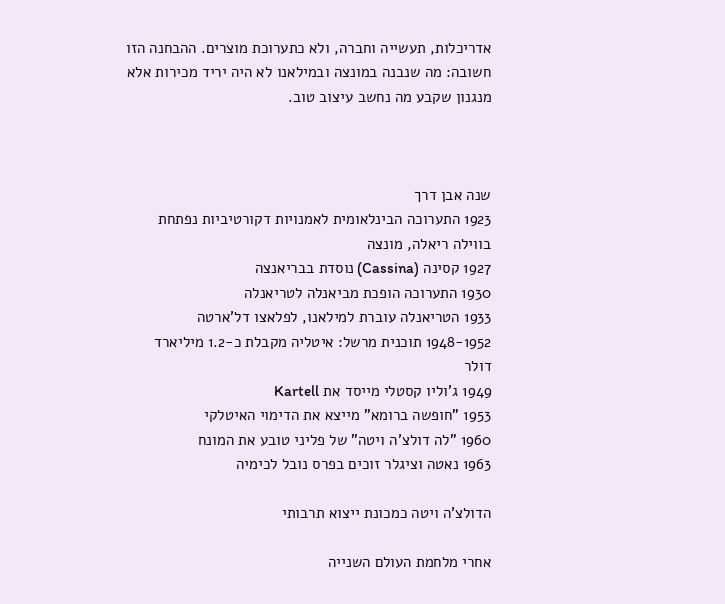אדריכלות, תעשייה וחברה, ולא כתערוכת מוצרים. ההבחנה הזו חשובה: מה שנבנה במונצה ובמילאנו לא היה יריד מכירות אלא מנגנון שקבע מה נחשב עיצוב טוב.



שנה אבן דרך
1923 התערוכה הבינלאומית לאמנויות דקורטיביות נפתחת בווילה ריאלה, מונצה
1927 קסינה (Cassina) נוסדת בבריאנצה
1930 התערוכה הופכת מביאנלה לטריאנלה
1933 הטריאנלה עוברת למילאנו, לפלאצו דל'ארטה
1948-1952 תוכנית מרשל: איטליה מקבלת כ-1.2 מיליארד דולר
1949 ג'וליו קסטלי מייסד את Kartell
1953 "חופשה ברומא" מייצא את הדימוי האיטלקי
1960 "לה דולצ'ה ויטה" של פליני טובע את המונח
1963 נאטה וציגלר זוכים בפרס נובל לכימיה

הדולצ'ה ויטה כמכונת ייצוא תרבותי

אחרי מלחמת העולם השנייה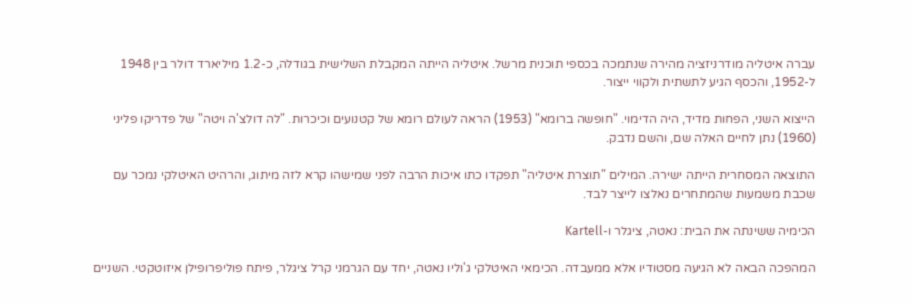עברה איטליה מודרניזציה מהירה שנתמכה בכספי תוכנית מרשל. איטליה הייתה המקבלת השלישית בגודלה, כ-1.2 מיליארד דולר בין 1948 ל-1952, והכסף הגיע לתשתית ולקווי ייצור.

הייצוא השני, הפחות מדיד, היה הדימוי. "חופשה ברומא" (1953) הראה לעולם רומא של קטנועים וכיכרות. "לה דולצ'ה ויטה" של פדריקו פליני (1960) נתן לחיים האלה שם, והשם נדבק.

התוצאה המסחרית הייתה ישירה. המילים "תוצרת איטליה" תפקדו כתו איכות הרבה לפני שמישהו קרא לזה מיתוג, והרהיט האיטלקי נמכר עם שכבת משמעות שהמתחרים נאלצו לייצר לבד.

הכימיה ששינתה את הבית: נאטה, ציגלר ו-Kartell

המהפכה הבאה לא הגיעה מסטודיו אלא ממעבדה. הכימאי האיטלקי ג'וליו נאטה, יחד עם הגרמני קרל ציגלר, פיתח פוליפרופילן איזוטקטי. השניים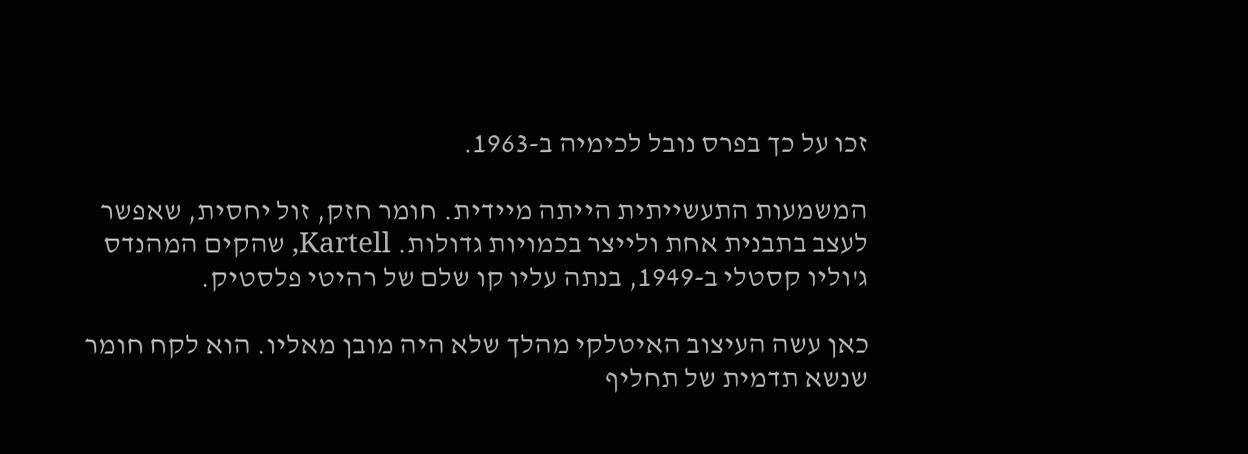זכו על כך בפרס נובל לכימיה ב-1963.

המשמעות התעשייתית הייתה מיידית. חומר חזק, זול יחסית, שאפשר לעצב בתבנית אחת ולייצר בכמויות גדולות. Kartell, שהקים המהנדס ג'וליו קסטלי ב-1949, בנתה עליו קו שלם של רהיטי פלסטיק.

כאן עשה העיצוב האיטלקי מהלך שלא היה מובן מאליו. הוא לקח חומר שנשא תדמית של תחליף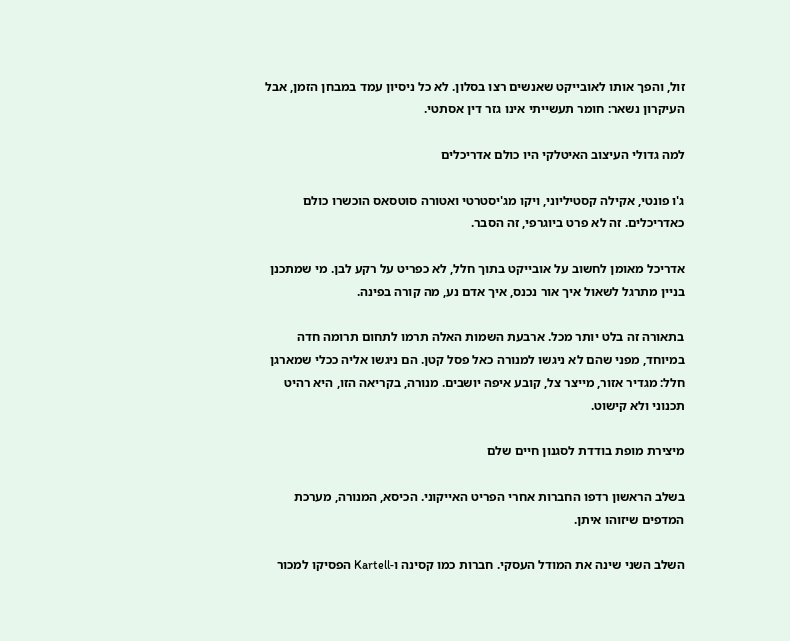זול, והפך אותו לאובייקט שאנשים רצו בסלון. לא כל ניסיון עמד במבחן הזמן, אבל העיקרון נשאר: חומר תעשייתי אינו גזר דין אסתטי.

למה גדולי העיצוב האיטלקי היו כולם אדריכלים

ג'ו פונטי, אקילה קסטיליוני, ויקו מג'יסטרטי ואטורה סוטסאס הוכשרו כולם כאדריכלים. זה לא פרט ביוגרפי, זה הסבר.

אדריכל מאומן לחשוב על אובייקט בתוך חלל, לא כפריט על רקע לבן. מי שמתכנן בניין מתרגל לשאול איך אור נכנס, איך אדם נע, מה קורה בפינה.

בתאורה זה בלט יותר מכל. ארבעת השמות האלה תרמו לתחום תרומה חדה במיוחד, מפני שהם לא ניגשו למנורה כאל פסל קטן. הם ניגשו אליה ככלי שמארגן חלל: מגדיר אזור, מייצר צל, קובע איפה יושבים. מנורה, בקריאה הזו, היא רהיט תכנוני ולא קישוט.

מיצירת מופת בודדת לסגנון חיים שלם

בשלב הראשון רדפו החברות אחרי הפריט האייקוני. הכיסא, המנורה, מערכת המדפים שיזוהו איתן.

השלב השני שינה את המודל העסקי. חברות כמו קסינה ו-Kartell הפסיקו למכור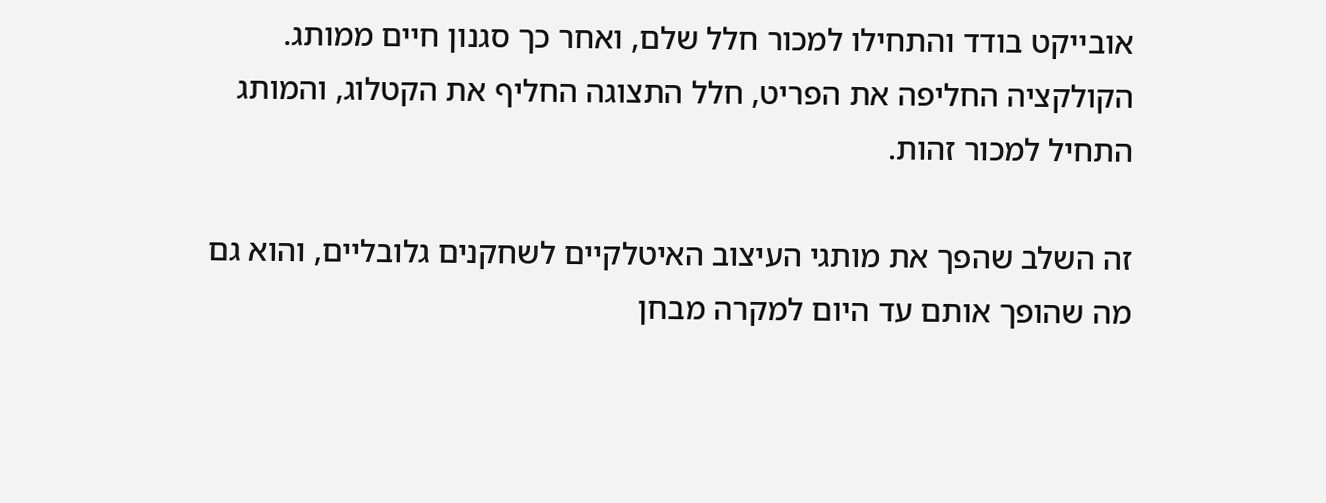אובייקט בודד והתחילו למכור חלל שלם, ואחר כך סגנון חיים ממותג. הקולקציה החליפה את הפריט, חלל התצוגה החליף את הקטלוג, והמותג התחיל למכור זהות.

זה השלב שהפך את מותגי העיצוב האיטלקיים לשחקנים גלובליים, והוא גם מה שהופך אותם עד היום למקרה מבחן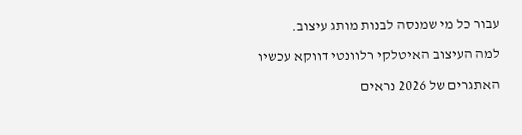עבור כל מי שמנסה לבנות מותג עיצוב.

למה העיצוב האיטלקי רלוונטי דווקא עכשיו

האתגרים של 2026 נראים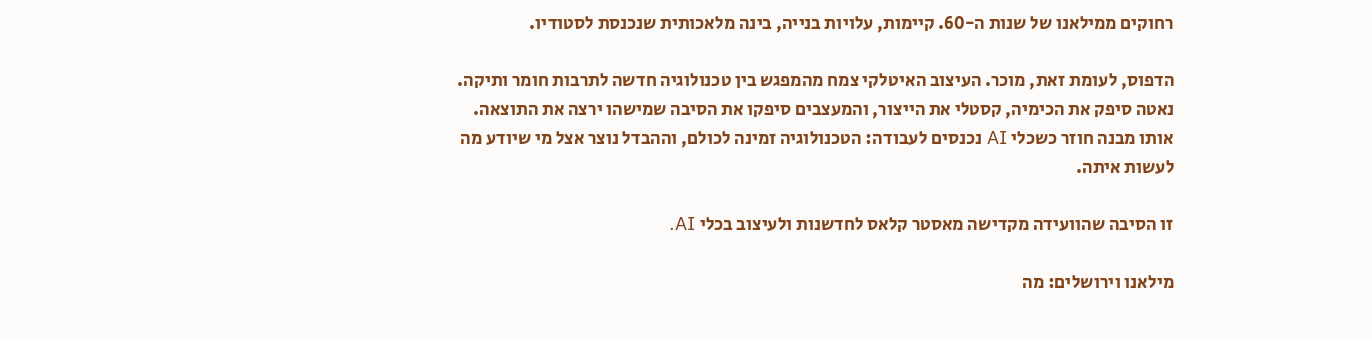רחוקים ממילאנו של שנות ה-60. קיימות, עלויות בנייה, בינה מלאכותית שנכנסת לסטודיו.

הדפוס, לעומת זאת, מוכר. העיצוב האיטלקי צמח מהמפגש בין טכנולוגיה חדשה לתרבות חומר ותיקה. נאטה סיפק את הכימיה, קסטלי את הייצור, והמעצבים סיפקו את הסיבה שמישהו ירצה את התוצאה. אותו מבנה חוזר כשכלי AI נכנסים לעבודה: הטכנולוגיה זמינה לכולם, וההבדל נוצר אצל מי שיודע מה לעשות איתה.

זו הסיבה שהוועידה מקדישה מאסטר קלאס לחדשנות ולעיצוב בכלי AI.

מילאנו וירושלים: מה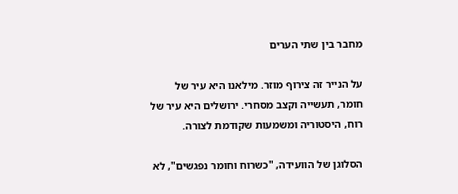מחבר בין שתי הערים

על הנייר זה צירוף מוזר. מילאנו היא עיר של חומר, תעשייה וקצב מסחרי. ירושלים היא עיר של רוח, היסטוריה ומשמעות שקודמת לצורה.

הסלוגן של הוועידה, "כשרוח וחומר נפגשים", לא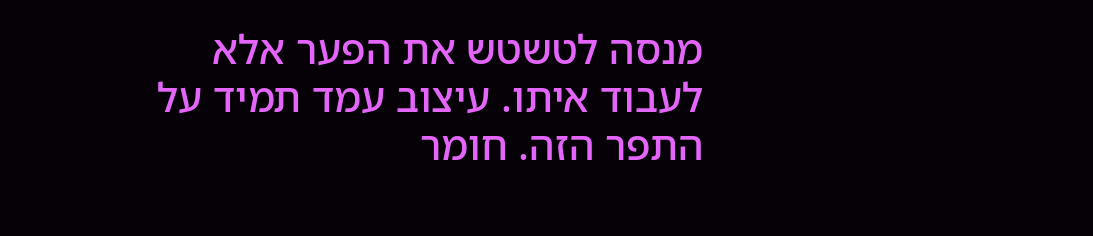מנסה לטשטש את הפער אלא לעבוד איתו. עיצוב עמד תמיד על התפר הזה. חומר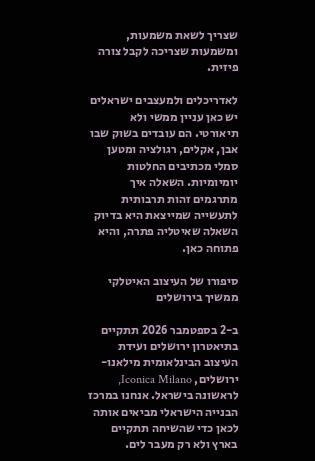שצריך לשאת משמעות, ומשמעות שצריכה לקבל צורה פיזית.

לאדריכלים ולמעצבים ישראלים יש כאן עניין ממשי ולא תיאורטי. הם עובדים בשוק שבו אבן, אקלים, רגולציה ומטען סמלי מכתיבים החלטות יומיומיות. השאלה איך מתרגמים זהות תרבותית לתעשייה שמייצאת היא בדיוק השאלה שאיטליה פתרה, והיא פתוחה כאן.

סיפורו של העיצוב האיטלקי ממשיך בירושלים

ב-2 בספטמבר 2026 תתקיים בתיאטרון ירושלים ועידת העיצוב הבינלאומית מילאנו-ירושלים, Iconica Milano, לראשונה בישראל. אנחנו במרכז הבנייה הישראלי מביאים אותה לכאן כדי שהשיחה תתקיים בארץ ולא רק מעבר לים.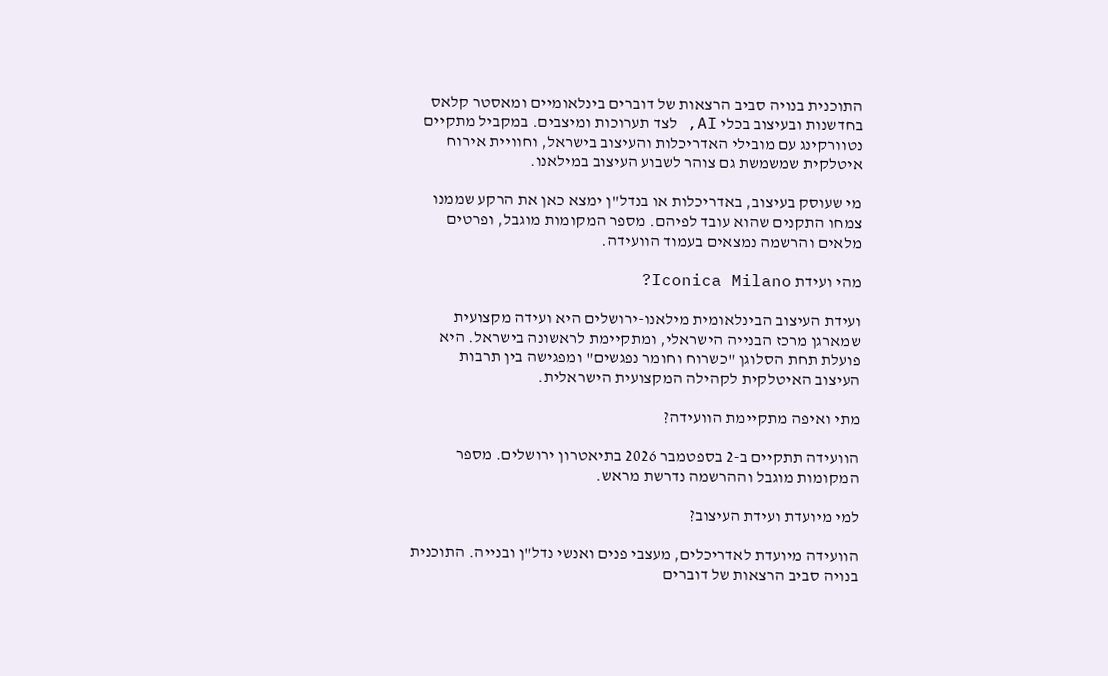התוכנית בנויה סביב הרצאות של דוברים בינלאומיים ומאסטר קלאס בחדשנות ובעיצוב בכלי AI, לצד תערוכות ומיצבים. במקביל מתקיים נטוורקינג עם מובילי האדריכלות והעיצוב בישראל, וחוויית אירוח איטלקית שמשמשת גם צוהר לשבוע העיצוב במילאנו.

מי שעוסק בעיצוב, באדריכלות או בנדל"ן ימצא כאן את הרקע שממנו צמחו התקנים שהוא עובד לפיהם. מספר המקומות מוגבל, ופרטים מלאים והרשמה נמצאים בעמוד הוועידה.

מהי ועידת Iconica Milano?

ועידת העיצוב הבינלאומית מילאנו-ירושלים היא ועידה מקצועית שמארגן מרכז הבנייה הישראלי, ומתקיימת לראשונה בישראל. היא פועלת תחת הסלוגן "כשרוח וחומר נפגשים" ומפגישה בין תרבות העיצוב האיטלקית לקהילה המקצועית הישראלית.

מתי ואיפה מתקיימת הוועידה?

הוועידה תתקיים ב-2 בספטמבר 2026 בתיאטרון ירושלים. מספר המקומות מוגבל וההרשמה נדרשת מראש.

למי מיועדת ועידת העיצוב?

הוועידה מיועדת לאדריכלים, מעצבי פנים ואנשי נדל"ן ובנייה. התוכנית בנויה סביב הרצאות של דוברים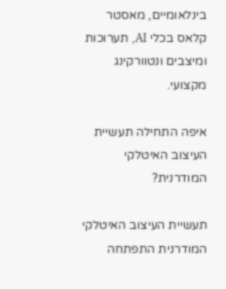בינלאומיים, מאסטר קלאס בכלי AI, תערוכות ומיצבים ונטוורקינג מקצועי.

איפה התחילה תעשיית העיצוב האיטלקי המודרנית?

תעשיית העיצוב האיטלקי המודרנית התפתחה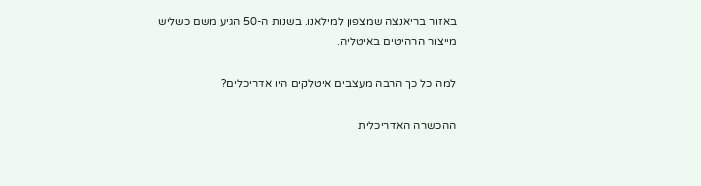באזור בריאנצה שמצפון למילאנו. בשנות ה-50 הגיע משם כשליש מייצור הרהיטים באיטליה.

למה כל כך הרבה מעצבים איטלקים היו אדריכלים?

ההכשרה האדריכלית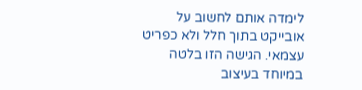לימדה אותם לחשוב על אובייקט בתוך חלל ולא כפריט עצמאי. הגישה הזו בלטה במיוחד בעיצוב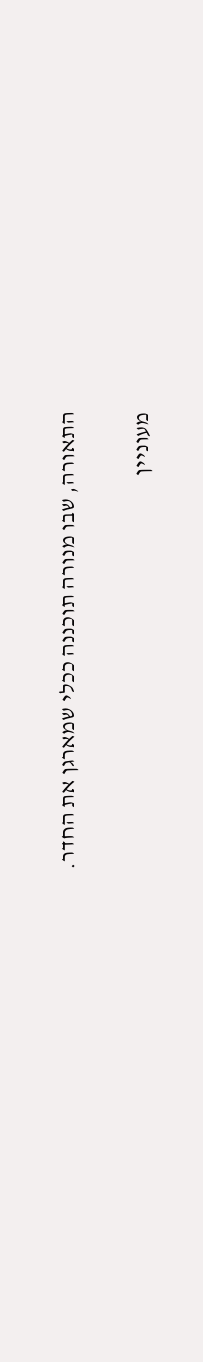התאורה, שבו מנורה תוכננה ככלי שמארגן את החדר.

מעוניין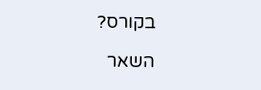בקורס?

השאר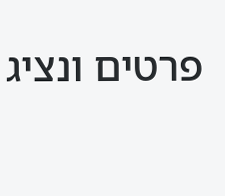פרטים ונציג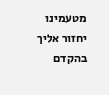מטעמינו יחזור אליך בהקדם